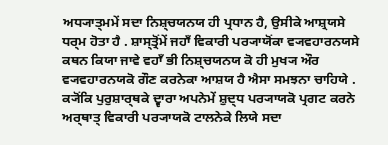ਅਧ੍ਯਾਤ੍ਮਮੇਂ ਸਦਾ ਨਿਸ਼੍ਚਯਨਯ ਹੀ ਪ੍ਰਧਾਨ ਹੈ, ਉਸੀਕੇ ਆਸ਼੍ਰਯਸੇ ਧਰ੍ਮ ਹੋਤਾ ਹੈ . ਸ਼ਾਸ੍ਤ੍ਰੋਂਮੇਂ ਜਹਾਁ ਵਿਕਾਰੀ ਪਰ੍ਯਾਯੋਂਕਾ ਵ੍ਯਵਹਾਰਨਯਸੇ ਕਥਨ ਕਿਯਾ ਜਾਵੇ ਵਹਾਁ ਭੀ ਨਿਸ਼੍ਚਯਨਯ ਕੋ ਹੀ ਮੁਖ੍ਯ ਔਰ ਵ੍ਯਵਹਾਰਨਯਕੋ ਗੌਣ ਕਰਨੇਕਾ ਆਸ਼ਯ ਹੈ ਐਸਾ ਸਮਝਨਾ ਚਾਹਿਯੇ . ਕ੍ਯੋਂਕਿ ਪੁਰੁਸ਼ਾਰ੍ਥਕੇ ਦ੍ਵਾਰਾ ਅਪਨੇਮੇਂ ਸ਼ੁਦ੍ਧ ਪਰ੍ਯਾਯਕੋ ਪ੍ਰਗਟ ਕਰਨੇ ਅਰ੍ਥਾਤ੍ ਵਿਕਾਰੀ ਪਰ੍ਯਾਯਕੋ ਟਾਲਨੇਕੇ ਲਿਯੇ ਸਦਾ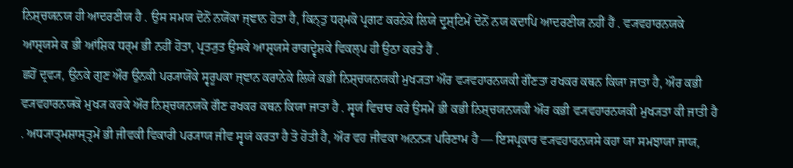ਨਿਸ਼੍ਚਯਨਯ ਹੀ ਆਦਰਣੀਯ ਹੈ . ਉਸ ਸਮਯ ਦੋਨੋਂ ਨਯੋਂਕਾ ਜ੍ਞਾਨ ਹੋਤਾ ਹੈ, ਕਿਨ੍ਤੁ ਧਰ੍ਮਕੋ ਪ੍ਰਗਟ ਕਰਨੇਕੇ ਲਿਯੇ ਦ੍ਰੁਸ਼੍ਟਿਮੇਂ ਦੋਨੋਂ ਨਯ ਕਦਾਪਿ ਆਦਰਣੀਯ ਨਹੀਂ ਹੈਂ . ਵ੍ਯਵਹਾਰਨਯਕੇ ਆਸ਼੍ਰਯਸੇ ਕ ਭੀ ਆਂਸ਼ਿਕ ਧਰ੍ਮ ਭੀ ਨਹੀਂ ਹੋਤਾ, ਪ੍ਰਤ੍ਯੁਤ ਉਸਕੇ ਆਸ਼੍ਰਯਸੇ ਰਾਗਦ੍ਵੇਸ਼ਕੇ ਵਿਕਲ੍ਪ ਹੀ ਉਠਾ ਕਰਤੇ ਹੈਂ .
ਛਹੋਂ ਦ੍ਰਵ੍ਯ, ਉਨਕੇ ਗੁਣ ਔਰ ਉਨਕੀ ਪਰ੍ਯਾਯੋਂਕੇ ਸ੍ਵਰੂਪਕਾ ਜ੍ਞਾਨ ਕਰਾਨੇਕੇ ਲਿਯੇ ਕਭੀ ਨਿਸ਼੍ਚਯਨਯਕੀ ਮੁਖ੍ਯਤਾ ਔਰ ਵ੍ਯਵਹਾਰਨਯਕੀ ਗੌਣਤਾ ਰਖਕਰ ਕਥਨ ਕਿਯਾ ਜਾਤਾ ਹੈ, ਔਰ ਕਭੀ ਵ੍ਯਵਹਾਰਨਯਕੋ ਮੁਖ੍ਯ ਕਰਕੇ ਔਰ ਨਿਸ਼੍ਚਯਨਯਕੋ ਗੌਣ ਰਖਕਰ ਕਥਨ ਕਿਯਾ ਜਾਤਾ ਹੈ . ਸ੍ਵਯਂ ਵਿਚਾਰ ਕਰੇ ਉਸਮੇਂ ਭੀ ਕਭੀ ਨਿਸ਼੍ਚਯਨਯਕੀ ਔਰ ਕਭੀ ਵ੍ਯਵਹਾਰਨਯਕੀ ਮੁਖ੍ਯਤਾ ਕੀ ਜਾਤੀ ਹੈ . ਅਧ੍ਯਾਤ੍ਮਸ਼ਾਸ੍ਤ੍ਰਮੇਂ ਭੀ ਜੀਵਕੀ ਵਿਕਾਰੀ ਪਰ੍ਯਾਯ ਜੀਵ ਸ੍ਵਯਂ ਕਰਤਾ ਹੈ ਤੋ ਹੋਤੀ ਹੈ, ਔਰ ਵਹ ਜੀਵਕਾ ਅਨਨ੍ਯ ਪਰਿਣਾਮ ਹੈ — ਇਸਪ੍ਰਕਾਰ ਵ੍ਯਵਹਾਰਨਯਸੇ ਕਹਾ ਯਾ ਸਮਝਾਯਾ ਜਾਯ,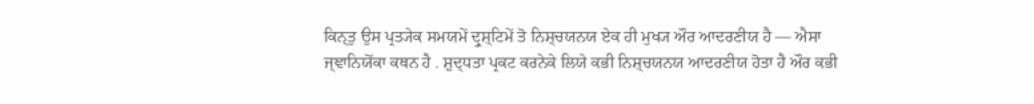ਕਿਨ੍ਤੁ ਉਸ ਪ੍ਰਤ੍ਯੇਕ ਸਮਯਮੇਂ ਦ੍ਰੁਸ਼੍ਟਿਮੇਂ ਤੋ ਨਿਸ਼੍ਚਯਨਯ ਏਕ ਹੀ ਮੁਖ੍ਯ ਔਰ ਆਦਰਣੀਯ ਹੈ — ਐਸਾ ਜ੍ਞਾਨਿਯੋਂਕਾ ਕਥਨ ਹੈ . ਸ਼ੁਦ੍ਧਤਾ ਪ੍ਰਕਟ ਕਰਨੇਕੇ ਲਿਯੇ ਕਭੀ ਨਿਸ਼੍ਚਯਨਯ ਆਦਰਣੀਯ ਹੋਤਾ ਹੈ ਔਰ ਕਭੀ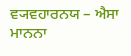ਵ੍ਯਵਹਾਰਨਯ – ਐਸਾ ਮਾਨਨਾ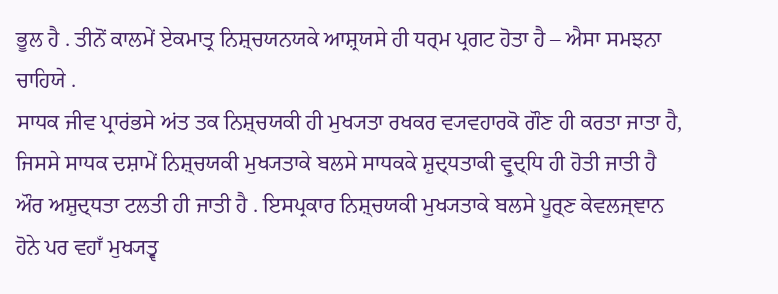ਭੂਲ ਹੈ . ਤੀਨੋਂ ਕਾਲਮੇਂ ਏਕਮਾਤ੍ਰ ਨਿਸ਼੍ਚਯਨਯਕੇ ਆਸ਼੍ਰਯਸੇ ਹੀ ਧਰ੍ਮ ਪ੍ਰਗਟ ਹੋਤਾ ਹੈ – ਐਸਾ ਸਮਝਨਾ ਚਾਹਿਯੇ .
ਸਾਧਕ ਜੀਵ ਪ੍ਰਾਰਂਭਸੇ ਅਂਤ ਤਕ ਨਿਸ਼੍ਚਯਕੀ ਹੀ ਮੁਖ੍ਯਤਾ ਰਖਕਰ ਵ੍ਯਵਹਾਰਕੋ ਗੌਣ ਹੀ ਕਰਤਾ ਜਾਤਾ ਹੈ, ਜਿਸਸੇ ਸਾਧਕ ਦਸ਼ਾਮੇਂ ਨਿਸ਼੍ਚਯਕੀ ਮੁਖ੍ਯਤਾਕੇ ਬਲਸੇ ਸਾਧਕਕੇ ਸ਼ੁਦ੍ਧਤਾਕੀ ਵ੍ਰੁਦ੍ਧਿ ਹੀ ਹੋਤੀ ਜਾਤੀ ਹੈ ਔਰ ਅਸ਼ੁਦ੍ਧਤਾ ਟਲਤੀ ਹੀ ਜਾਤੀ ਹੈ . ਇਸਪ੍ਰਕਾਰ ਨਿਸ਼੍ਚਯਕੀ ਮੁਖ੍ਯਤਾਕੇ ਬਲਸੇ ਪੂਰ੍ਣ ਕੇਵਲਜ੍ਞਾਨ ਹੋਨੇ ਪਰ ਵਹਾਁ ਮੁਖ੍ਯਤ੍ਵ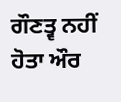ਗੌਣਤ੍ਵ ਨਹੀਂ ਹੋਤਾ ਔਰ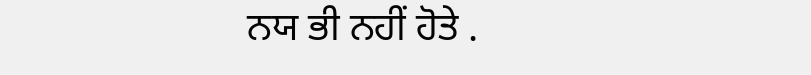ਨਯ ਭੀ ਨਹੀਂ ਹੋਤੇ .